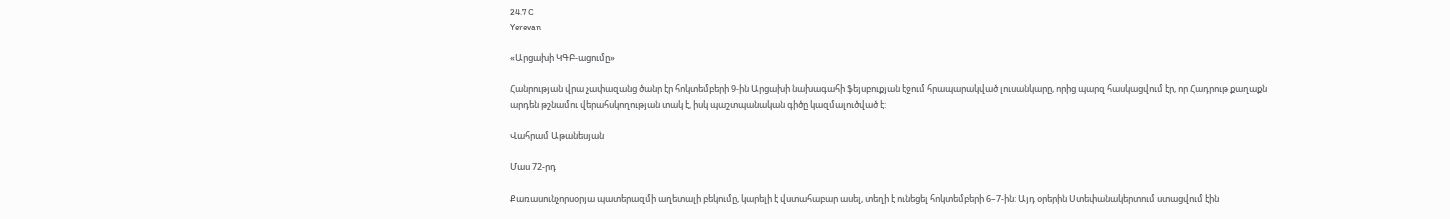24.7 C
Yerevan

«Արցախի ԿԳԲ-ացումը»

Հանրության վրա չափազանց ծանր էր հոկտեմբերի 9‑ին Արցախի նախագահի ֆեյսբուքյան էջում հրապարակված լուսանկարը, որից պարզ հասկացվում էր, որ Հադրութ քաղաքն արդեն թշնամու վերահսկողության տակ է, իսկ պաշտպանական գիծը կազմալուծված է:

Վահրամ Աթանեսյան

Մաս 72-րդ

Քառասունչորսօրյա պատերազմի աղետալի բեկումը, կարելի է վստահաբար ասել, տեղի է ունեցել հոկտեմբերի 6–7‑ին: Այդ օրերին Ստեփանակերտում ստացվում էին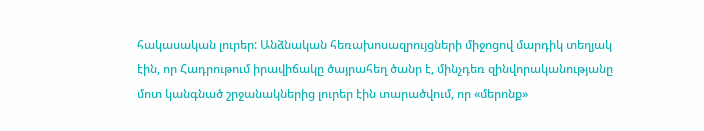հակասական լուրեր: Անձնական հեռախոսազրույցների միջոցով մարդիկ տեղյակ էին, որ Հադրութում իրավիճակը ծայրահեղ ծանր է, մինչդեռ զինվորականությանը մոտ կանգնած շրջանակներից լուրեր էին տարածվում, որ «մերոնք»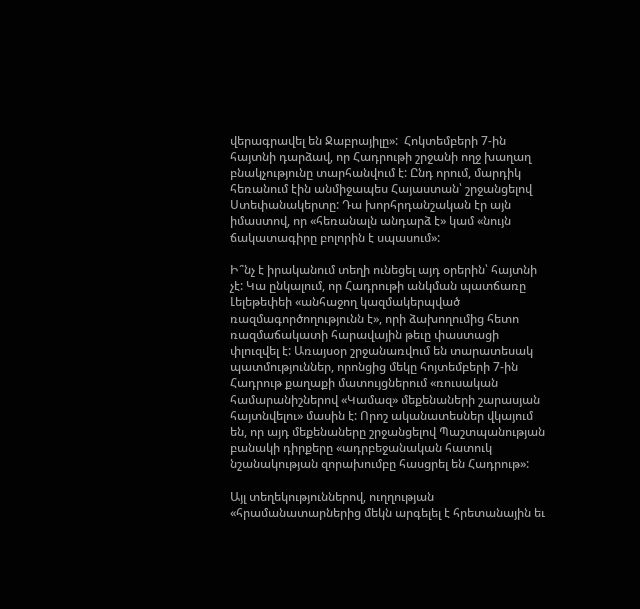վերագրավել են Ջաբրայիլը»:  Հոկտեմբերի 7‑ին հայտնի դարձավ, որ Հադրութի շրջանի ողջ խաղաղ բնակչությունը տարհանվում է: Ընդ որում, մարդիկ հեռանում էին անմիջապես Հայաստան՝ շրջանցելով Ստեփանակերտը: Դա խորհրդանշական էր այն իմաստով, որ «հեռանալն անդարձ է» կամ «նույն ճակատագիրը բոլորին է սպասում»:

Ի՞նչ է իրականում տեղի ունեցել այդ օրերին՝ հայտնի չէ: Կա ընկալում, որ Հադրութի անկման պատճառը Լելեթեփեի «անհաջող կազմակերպված ռազմագործողությունն է», որի ձախողումից հետո ռազմաճակատի հարավային թեւը փաստացի փլուզվել է: Առայսօր շրջանառվում են տարատեսակ պատմություններ, որոնցից մեկը հոյտեմբերի 7‑ին Հադրութ քաղաքի մատույցներում «ռուսական համարանիշներով «Կամազ» մեքենաների շարասյան հայտնվելու» մասին է: Որոշ ականատեսներ վկայում են, որ այդ մեքենաները շրջանցելով Պաշտպանության բանակի դիրքերը «ադրբեջանական հատուկ նշանակության զորախումբը հասցրել են Հադրութ»:

Այլ տեղեկություններով, ուղղության «հրամանատարներից մեկն արգելել է հրետանային եւ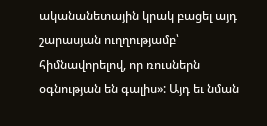ականանետային կրակ բացել այդ շարասյան ուղղությամբ՝ հիմնավորելով, որ ռուսներն օգնության են գալիս»: Այդ եւ նման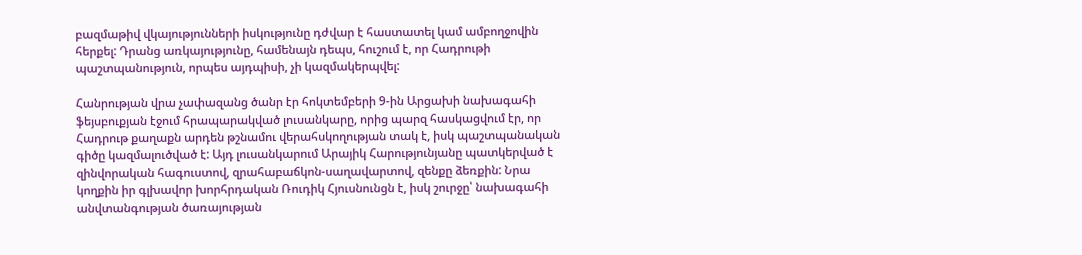բազմաթիվ վկայությունների իսկությունը դժվար է հաստատել կամ ամբողջովին հերքել: Դրանց առկայությունը, համենայն դեպս, հուշում է, որ Հադրութի պաշտպանություն, որպես այդպիսի, չի կազմակերպվել:

Հանրության վրա չափազանց ծանր էր հոկտեմբերի 9‑ին Արցախի նախագահի ֆեյսբուքյան էջում հրապարակված լուսանկարը, որից պարզ հասկացվում էր, որ Հադրութ քաղաքն արդեն թշնամու վերահսկողության տակ է, իսկ պաշտպանական գիծը կազմալուծված է: Այդ լուսանկարում Արայիկ Հարությունյանը պատկերված է զինվորական հագուստով, զրահաբաճկոն-սաղավարտով, զենքը ձեռքին: Նրա կողքին իր գլխավոր խորհրդական Ռուդիկ Հյուսնունցն է, իսկ շուրջը՝ նախագահի անվտանգության ծառայության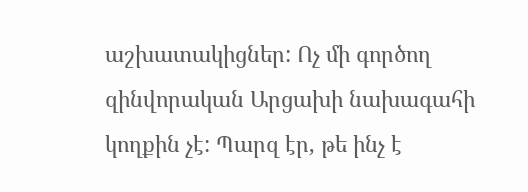աշխատակիցներ: Ոչ մի գործող զինվորական Արցախի նախագահի կողքին չէ: Պարզ էր, թե ինչ է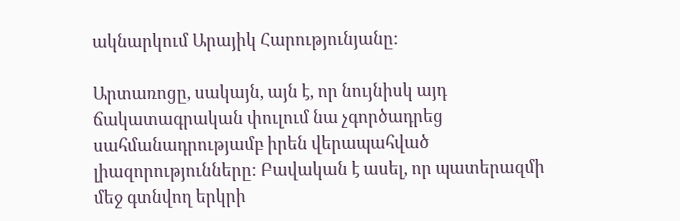ակնարկում Արայիկ Հարությունյանը:

Արտառոցը, սակայն, այն է, որ նույնիսկ այդ ճակատագրական փուլում նա չգործադրեց սահմանադրությամբ իրեն վերապահված լիազորությունները: Բավական է ասել, որ պատերազմի մեջ գտնվող երկրի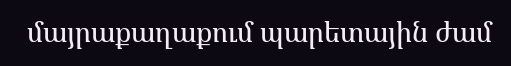մայրաքաղաքում պարետային ժամ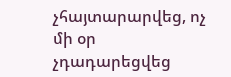չհայտարարվեց, ոչ մի օր չդադարեցվեց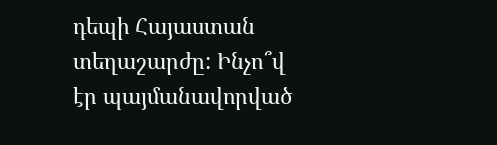դեպի Հայաստան տեղաշարժը: Ինչո՞վ էր պայմանավորված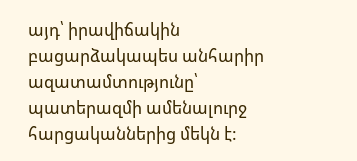այդ՝ իրավիճակին բացարձակապես անհարիր ազատամտությունը՝ պատերազմի ամենալուրջ հարցականներից մեկն է: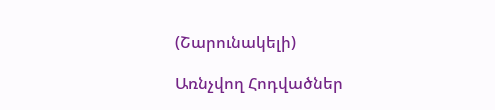(Շարունակելի)

Առնչվող Հոդվածներ